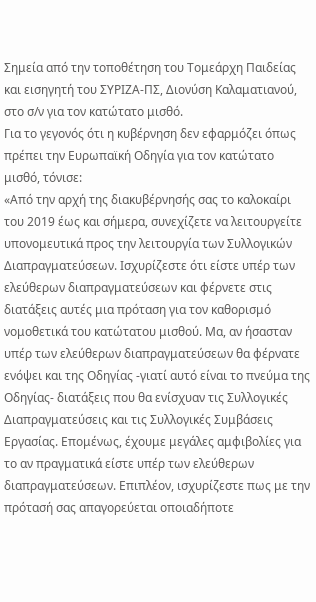Σημεία από την τοποθέτηση του Τομεάρχη Παιδείας και εισηγητή του ΣΥΡΙΖΑ-ΠΣ, Διονύση Καλαματιανού, στο σ/ν για τον κατώτατο μισθό.
Για το γεγονός ότι η κυβέρνηση δεν εφαρμόζει όπως πρέπει την Ευρωπαϊκή Οδηγία για τον κατώτατο μισθό, τόνισε:
«Από την αρχή της διακυβέρνησής σας το καλοκαίρι του 2019 έως και σήμερα, συνεχίζετε να λειτουργείτε υπονομευτικά προς την λειτουργία των Συλλογικών Διαπραγματεύσεων. Ισχυρίζεστε ότι είστε υπέρ των ελεύθερων διαπραγματεύσεων και φέρνετε στις διατάξεις αυτές μια πρόταση για τον καθορισμό νομοθετικά του κατώτατου μισθού. Μα, αν ήσασταν υπέρ των ελεύθερων διαπραγματεύσεων θα φέρνατε ενόψει και της Οδηγίας -γιατί αυτό είναι το πνεύμα της Οδηγίας- διατάξεις που θα ενίσχυαν τις Συλλογικές Διαπραγματεύσεις και τις Συλλογικές Συμβάσεις Εργασίας. Επομένως, έχουμε μεγάλες αμφιβολίες για το αν πραγματικά είστε υπέρ των ελεύθερων διαπραγματεύσεων. Επιπλέον, ισχυρίζεστε πως με την πρότασή σας απαγορεύεται οποιαδήποτε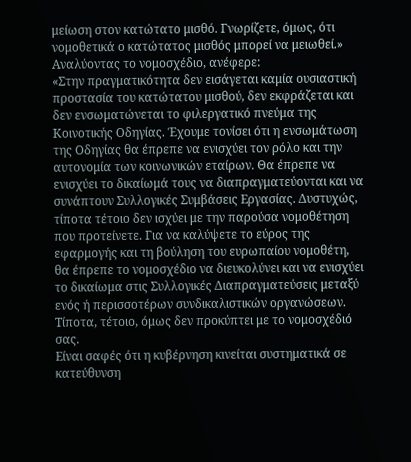μείωση στον κατώτατο μισθό. Γνωρίζετε, όμως, ότι νομοθετικά ο κατώτατος μισθός μπορεί να μειωθεί.»
Αναλύοντας το νομοσχέδιο, ανέφερε:
«Στην πραγματικότητα δεν εισάγεται καμία ουσιαστική προστασία του κατώτατου μισθού, δεν εκφράζεται και δεν ενσωματώνεται το φιλεργατικό πνεύμα της Κοινοτικής Οδηγίας. Έχουμε τονίσει ότι η ενσωμάτωση της Οδηγίας θα έπρεπε να ενισχύει τον ρόλο και την αυτονομία των κοινωνικών εταίρων. Θα έπρεπε να ενισχύει το δικαίωμά τους να διαπραγματεύονται και να συνάπτουν Συλλογικές Συμβάσεις Εργασίας. Δυστυχώς, τίποτα τέτοιο δεν ισχύει με την παρούσα νομοθέτηση που προτείνετε. Για να καλύψετε το εύρος της εφαρμογής και τη βούληση του ευρωπαίου νομοθέτη, θα έπρεπε το νομοσχέδιο να διευκολύνει και να ενισχύει το δικαίωμα στις Συλλογικές Διαπραγματεύσεις μεταξύ ενός ή περισσοτέρων συνδικαλιστικών οργανώσεων. Τίποτα, τέτοιο, όμως δεν προκύπτει με το νομοσχέδιό σας.
Είναι σαφές ότι η κυβέρνηση κινείται συστηματικά σε κατεύθυνση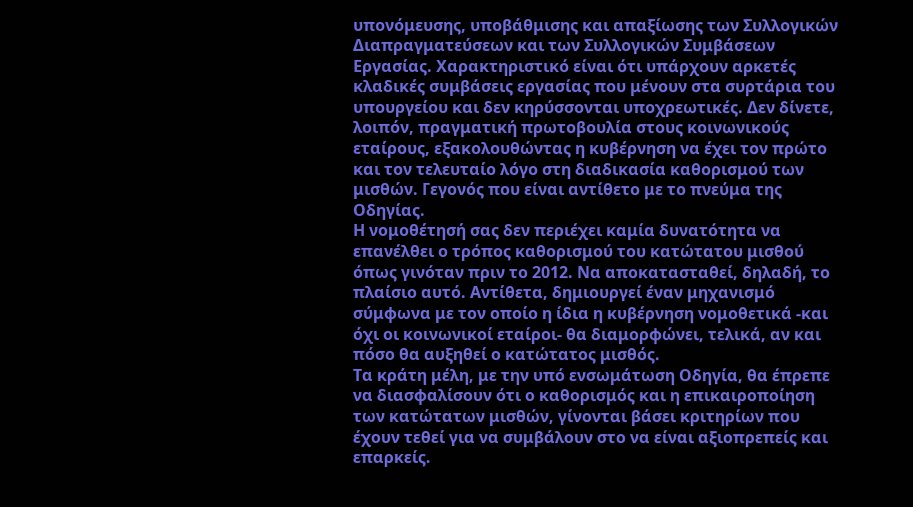υπονόμευσης, υποβάθμισης και απαξίωσης των Συλλογικών Διαπραγματεύσεων και των Συλλογικών Συμβάσεων Εργασίας. Χαρακτηριστικό είναι ότι υπάρχουν αρκετές κλαδικές συμβάσεις εργασίας που μένουν στα συρτάρια του υπουργείου και δεν κηρύσσονται υποχρεωτικές. Δεν δίνετε, λοιπόν, πραγματική πρωτοβουλία στους κοινωνικούς εταίρους, εξακολουθώντας η κυβέρνηση να έχει τον πρώτο και τον τελευταίο λόγο στη διαδικασία καθορισμού των μισθών. Γεγονός που είναι αντίθετο με το πνεύμα της Οδηγίας.
Η νομοθέτησή σας δεν περιέχει καμία δυνατότητα να επανέλθει ο τρόπος καθορισμού του κατώτατου μισθού όπως γινόταν πριν το 2012. Να αποκατασταθεί, δηλαδή, το πλαίσιο αυτό. Αντίθετα, δημιουργεί έναν μηχανισμό σύμφωνα με τον οποίο η ίδια η κυβέρνηση νομοθετικά -και όχι οι κοινωνικοί εταίροι- θα διαμορφώνει, τελικά, αν και πόσο θα αυξηθεί ο κατώτατος μισθός.
Τα κράτη μέλη, με την υπό ενσωμάτωση Οδηγία, θα έπρεπε να διασφαλίσουν ότι ο καθορισμός και η επικαιροποίηση των κατώτατων μισθών, γίνονται βάσει κριτηρίων που έχουν τεθεί για να συμβάλουν στο να είναι αξιοπρεπείς και επαρκείς.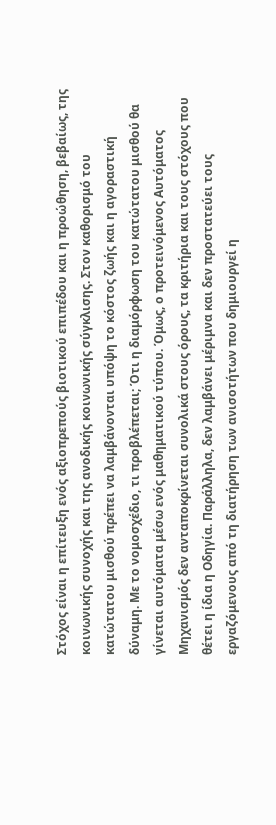Στόχος είναι η επίτευξη ενός αξιοπρεπούς βιοτικού επιπέδου και η προώθηση, βεβαίως, της κοινωνικής συνοχής και της ανοδικής κοινωνικής σύγκλισης. Στον καθορισμό του κατώτατου μισθού πρέπει να λαμβάνονται υπόψη το κόστος ζωής και η αγοραστική δύναμη. Με το νομοσχέδιο, τι προβλέπεται; Ότι η διαμόρφωση του κατώτατου μισθού θα γίνεται αυτόματα μέσω ενός μαθηματικού τύπου. Όμως, ο προτεινόμενος Αυτόματος Μηχανισμός δεν ανταποκρίνεται συνολικά στους όρους, τα κριτήρια και τους στόχους που θέτει η ίδια η Οδηγία. Παράλληλα, δεν λαμβάνει μέριμνα και δεν προστατεύει τους εργαζόμενους από τη διατήρηση των ανισοτήτων που δημιουργεί η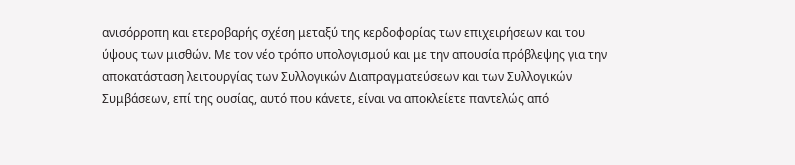ανισόρροπη και ετεροβαρής σχέση μεταξύ της κερδοφορίας των επιχειρήσεων και του ύψους των μισθών. Με τον νέο τρόπο υπολογισμού και με την απουσία πρόβλεψης για την αποκατάσταση λειτουργίας των Συλλογικών Διαπραγματεύσεων και των Συλλογικών Συμβάσεων, επί της ουσίας, αυτό που κάνετε, είναι να αποκλείετε παντελώς από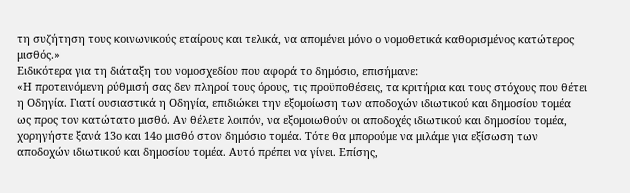τη συζήτηση τους κοινωνικούς εταίρους και τελικά, να απομένει μόνο ο νομοθετικά καθορισμένος κατώτερος μισθός.»
Ειδικότερα για τη διάταξη του νομοσχεδίου που αφορά το δημόσιο, επισήμανε:
«Η προτεινόμενη ρύθμισή σας δεν πληροί τους όρους, τις προϋποθέσεις, τα κριτήρια και τους στόχους που θέτει η Οδηγία. Γιατί ουσιαστικά η Οδηγία, επιδιώκει την εξομοίωση των αποδοχών ιδιωτικού και δημοσίου τομέα ως προς τον κατώτατο μισθό. Αν θέλετε λοιπόν, να εξομοιωθούν οι αποδοχές ιδιωτικού και δημοσίου τομέα, χορηγήστε ξανά 13ο και 14ο μισθό στον δημόσιο τομέα. Τότε θα μπορούμε να μιλάμε για εξίσωση των αποδοχών ιδιωτικού και δημοσίου τομέα. Αυτό πρέπει να γίνει. Επίσης,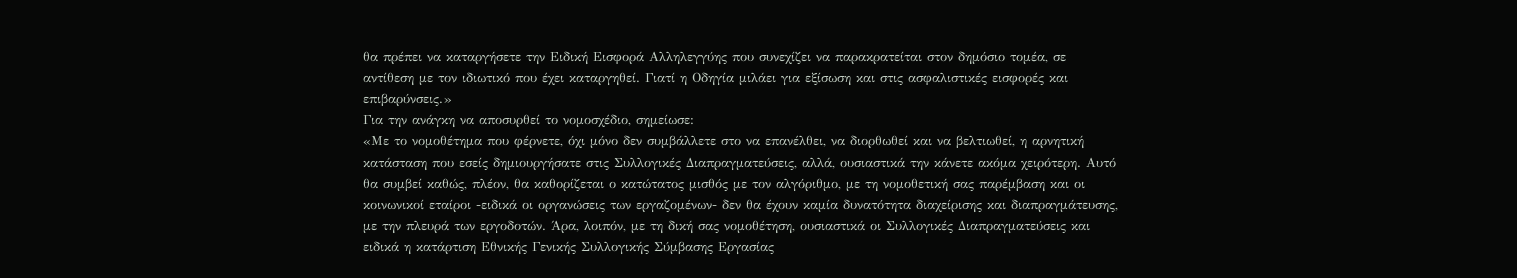θα πρέπει να καταργήσετε την Ειδική Εισφορά Αλληλεγγύης που συνεχίζει να παρακρατείται στον δημόσιο τομέα, σε αντίθεση με τον ιδιωτικό που έχει καταργηθεί. Γιατί η Οδηγία μιλάει για εξίσωση και στις ασφαλιστικές εισφορές και επιβαρύνσεις.»
Για την ανάγκη να αποσυρθεί το νομοσχέδιο, σημείωσε:
«Με το νομοθέτημα που φέρνετε, όχι μόνο δεν συμβάλλετε στο να επανέλθει, να διορθωθεί και να βελτιωθεί, η αρνητική κατάσταση που εσείς δημιουργήσατε στις Συλλογικές Διαπραγματεύσεις, αλλά, ουσιαστικά την κάνετε ακόμα χειρότερη. Αυτό θα συμβεί καθώς, πλέον, θα καθορίζεται ο κατώτατος μισθός με τον αλγόριθμο, με τη νομοθετική σας παρέμβαση και οι κοινωνικοί εταίροι -ειδικά οι οργανώσεις των εργαζομένων- δεν θα έχουν καμία δυνατότητα διαχείρισης και διαπραγμάτευσης, με την πλευρά των εργοδοτών. Άρα, λοιπόν, με τη δική σας νομοθέτηση, ουσιαστικά οι Συλλογικές Διαπραγματεύσεις και ειδικά η κατάρτιση Εθνικής Γενικής Συλλογικής Σύμβασης Εργασίας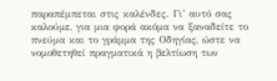παραπέμπεται στις καλένδες. Γι’ αυτό σας καλούμε, για μια φορά ακόμα να ξαναδείτε το πνεύμα και το γράμμα της Οδηγίας, ώστε να νομοθετηθεί πραγματικά η βελτίωση των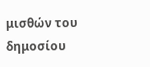μισθών του δημοσίου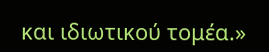και ιδιωτικού τομέα.»